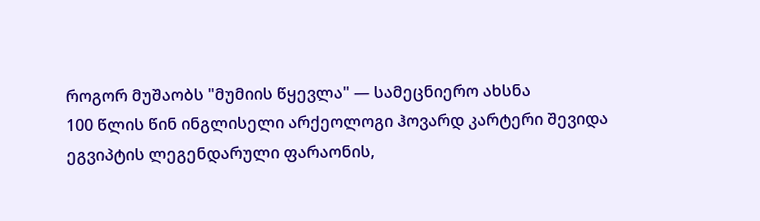როგორ მუშაობს "მუმიის წყევლა" — სამეცნიერო ახსნა
100 წლის წინ ინგლისელი არქეოლოგი ჰოვარდ კარტერი შევიდა ეგვიპტის ლეგენდარული ფარაონის,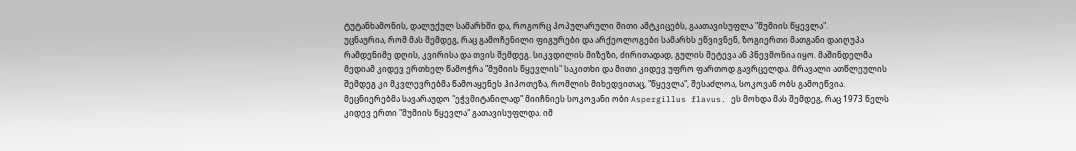ტუტანხამონის, დალუქულ სამარხში და, როგორც პოპულარული მითი ამტკიცებს, გაათავისუფლა "მუმიის წყევლა".
უცნაურია, რომ მას შემდეგ, რაც გამოჩენილი ფიგურები და არქეოლოგები სამარხს ეწვივნენ, ზოგიერთი მათგანი დაიღუპა რამდენიმე დღის, კვირისა და თვის შემდეგ. სიკვდილის მიზეზი, ძირითადად, გულის შეტევა ან პნევმონია იყო. მაშინდელმა მედიამ კიდევ ერთხელ წამოჭრა "მუმიის წყევლის" საკითხი და მითი კიდევ უფრო ფართოდ გავრცელდა. მრავალი ათწლეულის შემდეგ კი მკვლევრებმა წამოაყენეს ჰიპოთეზა, რომლის მიხედვითაც, "წყევლა", შესაძლოა, სოკოვან ობს გამოეწვია.
მეცნიერებმა სავარაუდო "ეჭვმიტანილად" მიიჩნიეს სოკოვანი ობი Aspergillus flavus. ეს მოხდა მას შემდეგ, რაც 1973 წელს კიდევ ერთი "მუმიის წყევლა" გათავისუფლდა. იმ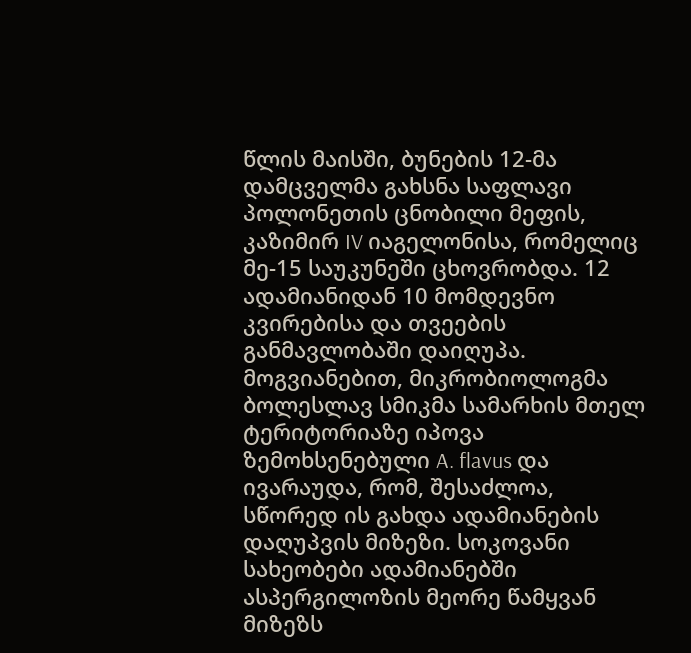წლის მაისში, ბუნების 12-მა დამცველმა გახსნა საფლავი პოლონეთის ცნობილი მეფის, კაზიმირ IV იაგელონისა, რომელიც მე-15 საუკუნეში ცხოვრობდა. 12 ადამიანიდან 10 მომდევნო კვირებისა და თვეების განმავლობაში დაიღუპა.
მოგვიანებით, მიკრობიოლოგმა ბოლესლავ სმიკმა სამარხის მთელ ტერიტორიაზე იპოვა ზემოხსენებული A. flavus და ივარაუდა, რომ, შესაძლოა, სწორედ ის გახდა ადამიანების დაღუპვის მიზეზი. სოკოვანი სახეობები ადამიანებში ასპერგილოზის მეორე წამყვან მიზეზს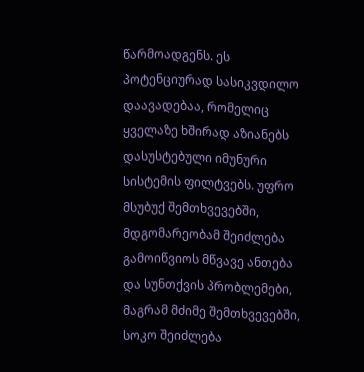წარმოადგენს. ეს პოტენციურად სასიკვდილო დაავადებაა, რომელიც ყველაზე ხშირად აზიანებს დასუსტებული იმუნური სისტემის ფილტვებს. უფრო მსუბუქ შემთხვევებში, მდგომარეობამ შეიძლება გამოიწვიოს მწვავე ანთება და სუნთქვის პრობლემები, მაგრამ მძიმე შემთხვევებში, სოკო შეიძლება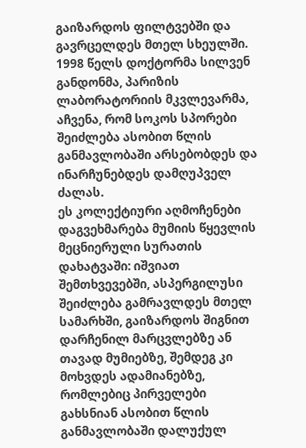გაიზარდოს ფილტვებში და გავრცელდეს მთელ სხეულში. 1998 წელს დოქტორმა სილვენ განდონმა, პარიზის ლაბორატორიის მკვლევარმა, აჩვენა, რომ სოკოს სპორები შეიძლება ასობით წლის განმავლობაში არსებობდეს და ინარჩუნებდეს დამღუპველ ძალას.
ეს კოლექტიური აღმოჩენები დაგვეხმარება მუმიის წყევლის მეცნიერული სურათის დახატვაში: იშვიათ შემთხვევებში, ასპერგილუსი შეიძლება გამრავლდეს მთელ სამარხში, გაიზარდოს შიგნით დარჩენილ მარცვლებზე ან თავად მუმიებზე, შემდეგ კი მოხვდეს ადამიანებზე, რომლებიც პირველები გახსნიან ასობით წლის განმავლობაში დალუქულ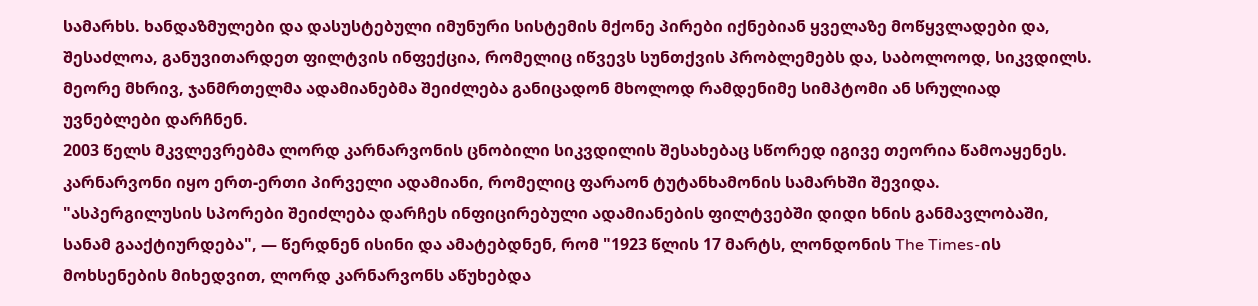სამარხს. ხანდაზმულები და დასუსტებული იმუნური სისტემის მქონე პირები იქნებიან ყველაზე მოწყვლადები და, შესაძლოა, განუვითარდეთ ფილტვის ინფექცია, რომელიც იწვევს სუნთქვის პრობლემებს და, საბოლოოდ, სიკვდილს. მეორე მხრივ, ჯანმრთელმა ადამიანებმა შეიძლება განიცადონ მხოლოდ რამდენიმე სიმპტომი ან სრულიად უვნებლები დარჩნენ.
2003 წელს მკვლევრებმა ლორდ კარნარვონის ცნობილი სიკვდილის შესახებაც სწორედ იგივე თეორია წამოაყენეს. კარნარვონი იყო ერთ-ერთი პირველი ადამიანი, რომელიც ფარაონ ტუტანხამონის სამარხში შევიდა.
"ასპერგილუსის სპორები შეიძლება დარჩეს ინფიცირებული ადამიანების ფილტვებში დიდი ხნის განმავლობაში, სანამ გააქტიურდება", — წერდნენ ისინი და ამატებდნენ, რომ "1923 წლის 17 მარტს, ლონდონის The Times-ის მოხსენების მიხედვით, ლორდ კარნარვონს აწუხებდა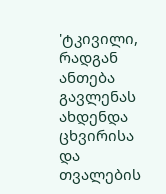'ტკივილი, რადგან ანთება გავლენას ახდენდა ცხვირისა და თვალების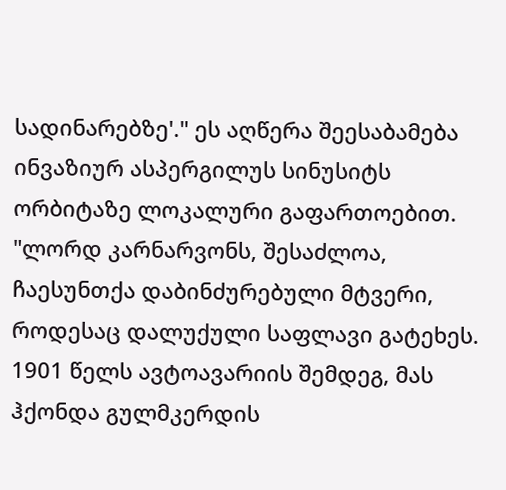სადინარებზე'." ეს აღწერა შეესაბამება ინვაზიურ ასპერგილუს სინუსიტს ორბიტაზე ლოკალური გაფართოებით.
"ლორდ კარნარვონს, შესაძლოა, ჩაესუნთქა დაბინძურებული მტვერი, როდესაც დალუქული საფლავი გატეხეს. 1901 წელს ავტოავარიის შემდეგ, მას ჰქონდა გულმკერდის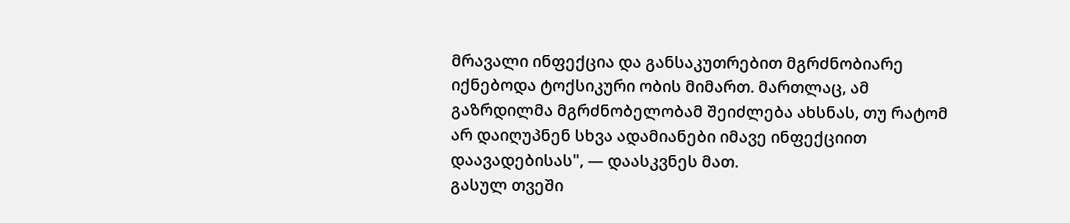მრავალი ინფექცია და განსაკუთრებით მგრძნობიარე იქნებოდა ტოქსიკური ობის მიმართ. მართლაც, ამ გაზრდილმა მგრძნობელობამ შეიძლება ახსნას, თუ რატომ არ დაიღუპნენ სხვა ადამიანები იმავე ინფექციით დაავადებისას", — დაასკვნეს მათ.
გასულ თვეში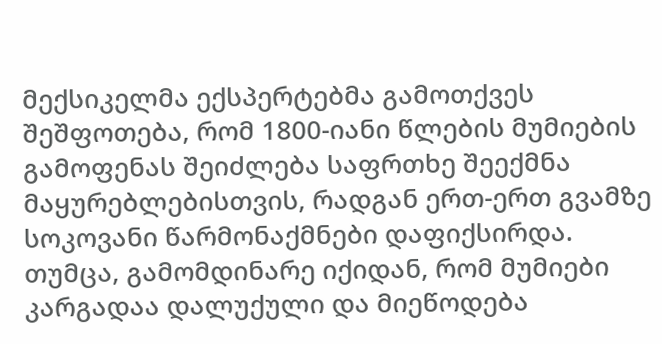მექსიკელმა ექსპერტებმა გამოთქვეს შეშფოთება, რომ 1800-იანი წლების მუმიების გამოფენას შეიძლება საფრთხე შეექმნა მაყურებლებისთვის, რადგან ერთ-ერთ გვამზე სოკოვანი წარმონაქმნები დაფიქსირდა. თუმცა, გამომდინარე იქიდან, რომ მუმიები კარგადაა დალუქული და მიეწოდება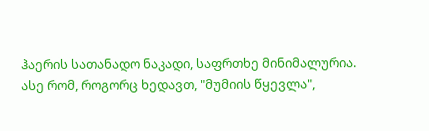ჰაერის სათანადო ნაკადი, საფრთხე მინიმალურია.
ასე რომ, როგორც ხედავთ, "მუმიის წყევლა",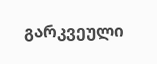გარკვეული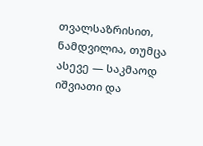თვალსაზრისით, ნამდვილია, თუმცა ასევე — საკმაოდ იშვიათი და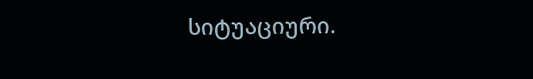სიტუაციური.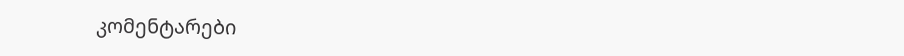კომენტარები